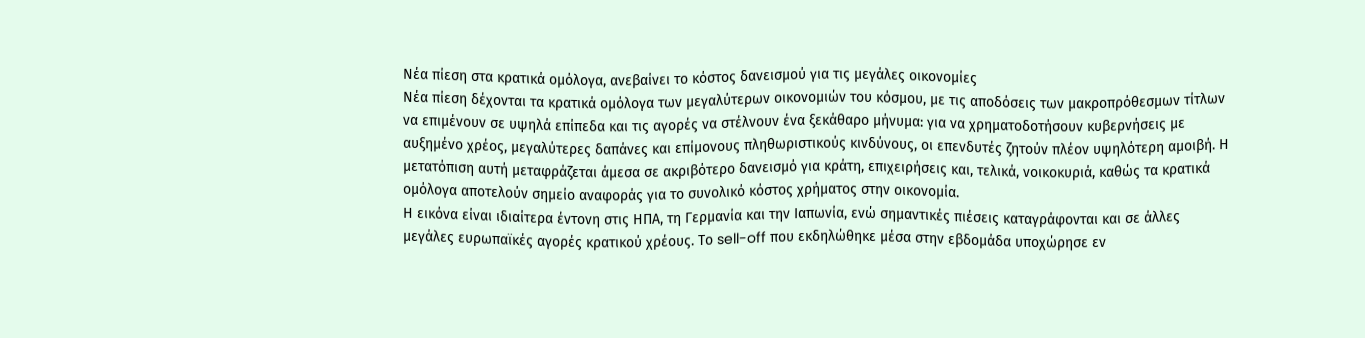Νέα πίεση στα κρατικά ομόλογα, ανεβαίνει το κόστος δανεισμού για τις μεγάλες οικονομίες
Νέα πίεση δέχονται τα κρατικά ομόλογα των μεγαλύτερων οικονομιών του κόσμου, με τις αποδόσεις των μακροπρόθεσμων τίτλων να επιμένουν σε υψηλά επίπεδα και τις αγορές να στέλνουν ένα ξεκάθαρο μήνυμα: για να χρηματοδοτήσουν κυβερνήσεις με αυξημένο χρέος, μεγαλύτερες δαπάνες και επίμονους πληθωριστικούς κινδύνους, οι επενδυτές ζητούν πλέον υψηλότερη αμοιβή. Η μετατόπιση αυτή μεταφράζεται άμεσα σε ακριβότερο δανεισμό για κράτη, επιχειρήσεις και, τελικά, νοικοκυριά, καθώς τα κρατικά ομόλογα αποτελούν σημείο αναφοράς για το συνολικό κόστος χρήματος στην οικονομία.
Η εικόνα είναι ιδιαίτερα έντονη στις ΗΠΑ, τη Γερμανία και την Ιαπωνία, ενώ σημαντικές πιέσεις καταγράφονται και σε άλλες μεγάλες ευρωπαϊκές αγορές κρατικού χρέους. Το sell-off που εκδηλώθηκε μέσα στην εβδομάδα υποχώρησε εν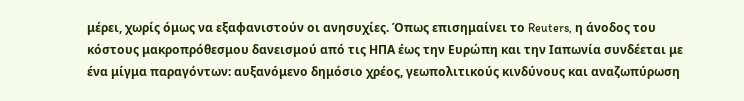μέρει, χωρίς όμως να εξαφανιστούν οι ανησυχίες. Όπως επισημαίνει το Reuters, η άνοδος του κόστους μακροπρόθεσμου δανεισμού από τις ΗΠΑ έως την Ευρώπη και την Ιαπωνία συνδέεται με ένα μίγμα παραγόντων: αυξανόμενο δημόσιο χρέος, γεωπολιτικούς κινδύνους και αναζωπύρωση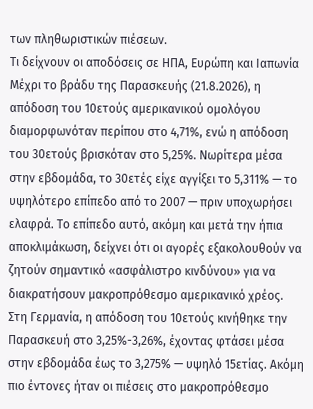των πληθωριστικών πιέσεων.
Τι δείχνουν οι αποδόσεις σε ΗΠΑ, Ευρώπη και Ιαπωνία
Μέχρι το βράδυ της Παρασκευής (21.8.2026), η απόδοση του 10ετούς αμερικανικού ομολόγου διαμορφωνόταν περίπου στο 4,71%, ενώ η απόδοση του 30ετούς βρισκόταν στο 5,25%. Νωρίτερα μέσα στην εβδομάδα, το 30ετές είχε αγγίξει το 5,311% — το υψηλότερο επίπεδο από το 2007 — πριν υποχωρήσει ελαφρά. Το επίπεδο αυτό, ακόμη και μετά την ήπια αποκλιμάκωση, δείχνει ότι οι αγορές εξακολουθούν να ζητούν σημαντικό «ασφάλιστρο κινδύνου» για να διακρατήσουν μακροπρόθεσμο αμερικανικό χρέος.
Στη Γερμανία, η απόδοση του 10ετούς κινήθηκε την Παρασκευή στο 3,25%-3,26%, έχοντας φτάσει μέσα στην εβδομάδα έως το 3,275% — υψηλό 15ετίας. Ακόμη πιο έντονες ήταν οι πιέσεις στο μακροπρόθεσμο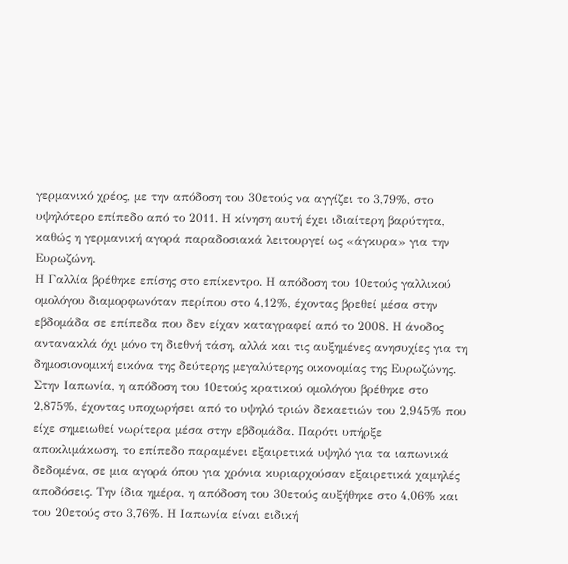γερμανικό χρέος, με την απόδοση του 30ετούς να αγγίζει το 3,79%, στο υψηλότερο επίπεδο από το 2011. Η κίνηση αυτή έχει ιδιαίτερη βαρύτητα, καθώς η γερμανική αγορά παραδοσιακά λειτουργεί ως «άγκυρα» για την Ευρωζώνη.
Η Γαλλία βρέθηκε επίσης στο επίκεντρο. Η απόδοση του 10ετούς γαλλικού ομολόγου διαμορφωνόταν περίπου στο 4,12%, έχοντας βρεθεί μέσα στην εβδομάδα σε επίπεδα που δεν είχαν καταγραφεί από το 2008. Η άνοδος αντανακλά όχι μόνο τη διεθνή τάση, αλλά και τις αυξημένες ανησυχίες για τη δημοσιονομική εικόνα της δεύτερης μεγαλύτερης οικονομίας της Ευρωζώνης.
Στην Ιαπωνία, η απόδοση του 10ετούς κρατικού ομολόγου βρέθηκε στο 2,875%, έχοντας υποχωρήσει από το υψηλό τριών δεκαετιών του 2,945% που είχε σημειωθεί νωρίτερα μέσα στην εβδομάδα. Παρότι υπήρξε αποκλιμάκωση, το επίπεδο παραμένει εξαιρετικά υψηλό για τα ιαπωνικά δεδομένα, σε μια αγορά όπου για χρόνια κυριαρχούσαν εξαιρετικά χαμηλές αποδόσεις. Την ίδια ημέρα, η απόδοση του 30ετούς αυξήθηκε στο 4,06% και του 20ετούς στο 3,76%. Η Ιαπωνία είναι ειδική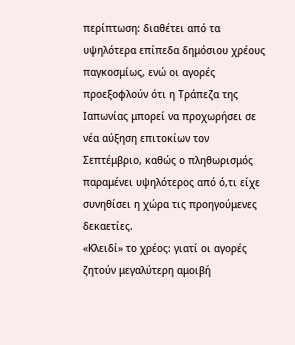περίπτωση: διαθέτει από τα υψηλότερα επίπεδα δημόσιου χρέους παγκοσμίως, ενώ οι αγορές προεξοφλούν ότι η Τράπεζα της Ιαπωνίας μπορεί να προχωρήσει σε νέα αύξηση επιτοκίων τον Σεπτέμβριο, καθώς ο πληθωρισμός παραμένει υψηλότερος από ό,τι είχε συνηθίσει η χώρα τις προηγούμενες δεκαετίες.
«Κλειδί» το χρέος: γιατί οι αγορές ζητούν μεγαλύτερη αμοιβή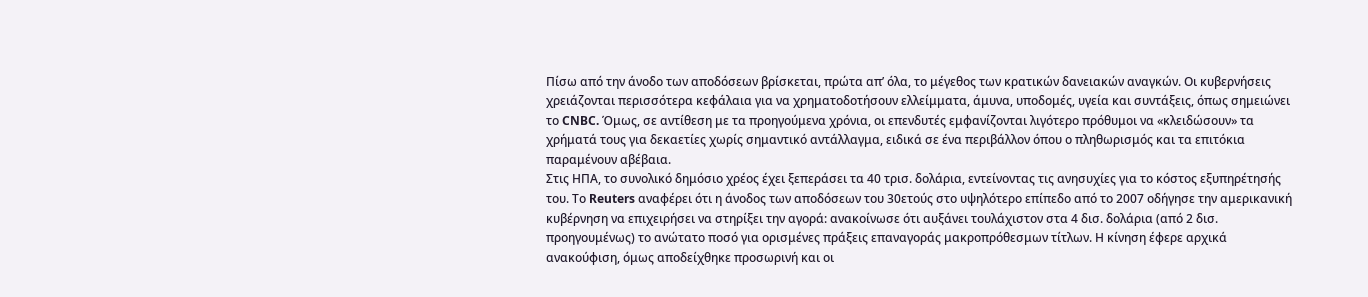Πίσω από την άνοδο των αποδόσεων βρίσκεται, πρώτα απ’ όλα, το μέγεθος των κρατικών δανειακών αναγκών. Οι κυβερνήσεις χρειάζονται περισσότερα κεφάλαια για να χρηματοδοτήσουν ελλείμματα, άμυνα, υποδομές, υγεία και συντάξεις, όπως σημειώνει το CNBC. Όμως, σε αντίθεση με τα προηγούμενα χρόνια, οι επενδυτές εμφανίζονται λιγότερο πρόθυμοι να «κλειδώσουν» τα χρήματά τους για δεκαετίες χωρίς σημαντικό αντάλλαγμα, ειδικά σε ένα περιβάλλον όπου ο πληθωρισμός και τα επιτόκια παραμένουν αβέβαια.
Στις ΗΠΑ, το συνολικό δημόσιο χρέος έχει ξεπεράσει τα 40 τρισ. δολάρια, εντείνοντας τις ανησυχίες για το κόστος εξυπηρέτησής του. Το Reuters αναφέρει ότι η άνοδος των αποδόσεων του 30ετούς στο υψηλότερο επίπεδο από το 2007 οδήγησε την αμερικανική κυβέρνηση να επιχειρήσει να στηρίξει την αγορά: ανακοίνωσε ότι αυξάνει τουλάχιστον στα 4 δισ. δολάρια (από 2 δισ. προηγουμένως) το ανώτατο ποσό για ορισμένες πράξεις επαναγοράς μακροπρόθεσμων τίτλων. Η κίνηση έφερε αρχικά ανακούφιση, όμως αποδείχθηκε προσωρινή και οι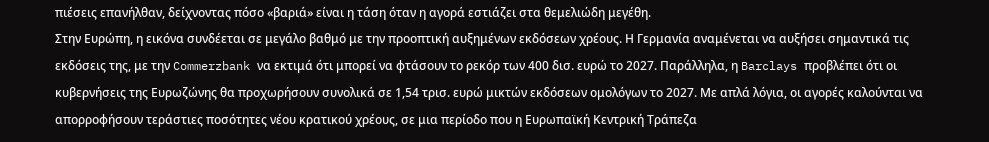πιέσεις επανήλθαν, δείχνοντας πόσο «βαριά» είναι η τάση όταν η αγορά εστιάζει στα θεμελιώδη μεγέθη.
Στην Ευρώπη, η εικόνα συνδέεται σε μεγάλο βαθμό με την προοπτική αυξημένων εκδόσεων χρέους. Η Γερμανία αναμένεται να αυξήσει σημαντικά τις εκδόσεις της, με την Commerzbank να εκτιμά ότι μπορεί να φτάσουν το ρεκόρ των 400 δισ. ευρώ το 2027. Παράλληλα, η Barclays προβλέπει ότι οι κυβερνήσεις της Ευρωζώνης θα προχωρήσουν συνολικά σε 1,54 τρισ. ευρώ μικτών εκδόσεων ομολόγων το 2027. Με απλά λόγια, οι αγορές καλούνται να απορροφήσουν τεράστιες ποσότητες νέου κρατικού χρέους, σε μια περίοδο που η Ευρωπαϊκή Κεντρική Τράπεζα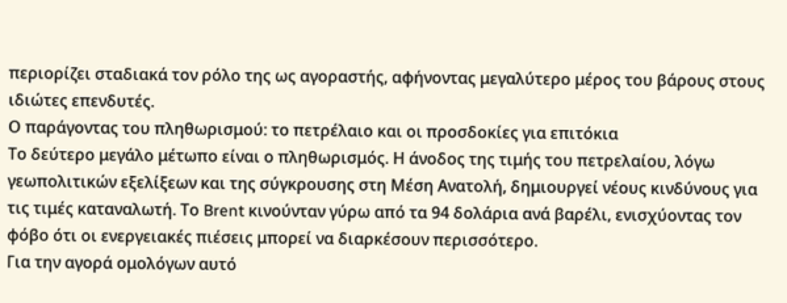περιορίζει σταδιακά τον ρόλο της ως αγοραστής, αφήνοντας μεγαλύτερο μέρος του βάρους στους ιδιώτες επενδυτές.
Ο παράγοντας του πληθωρισμού: το πετρέλαιο και οι προσδοκίες για επιτόκια
Το δεύτερο μεγάλο μέτωπο είναι ο πληθωρισμός. Η άνοδος της τιμής του πετρελαίου, λόγω γεωπολιτικών εξελίξεων και της σύγκρουσης στη Μέση Ανατολή, δημιουργεί νέους κινδύνους για τις τιμές καταναλωτή. Το Brent κινούνταν γύρω από τα 94 δολάρια ανά βαρέλι, ενισχύοντας τον φόβο ότι οι ενεργειακές πιέσεις μπορεί να διαρκέσουν περισσότερο.
Για την αγορά ομολόγων αυτό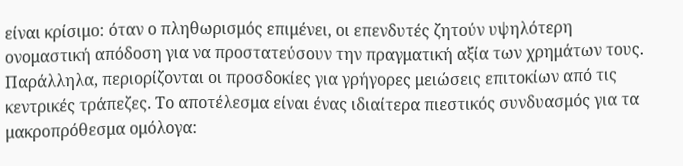είναι κρίσιμο: όταν ο πληθωρισμός επιμένει, οι επενδυτές ζητούν υψηλότερη ονομαστική απόδοση για να προστατεύσουν την πραγματική αξία των χρημάτων τους. Παράλληλα, περιορίζονται οι προσδοκίες για γρήγορες μειώσεις επιτοκίων από τις κεντρικές τράπεζες. Το αποτέλεσμα είναι ένας ιδιαίτερα πιεστικός συνδυασμός για τα μακροπρόθεσμα ομόλογα: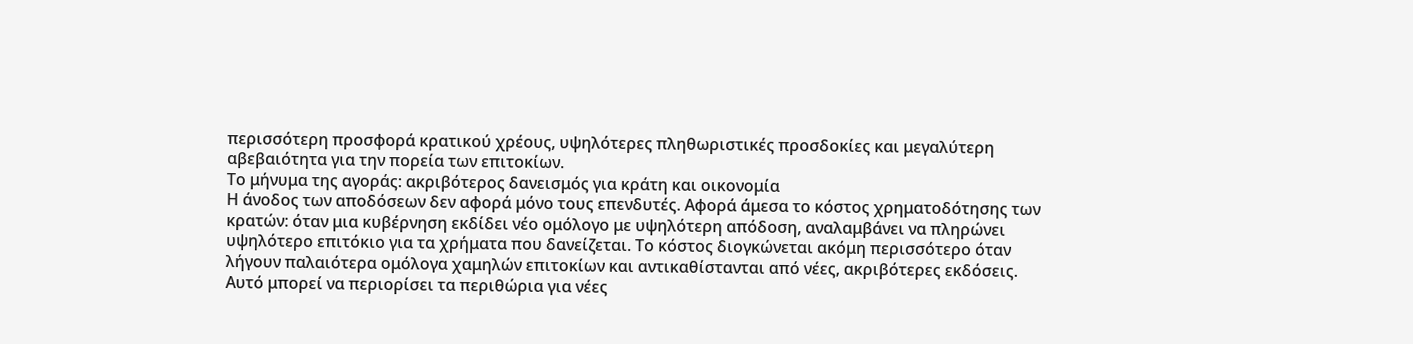περισσότερη προσφορά κρατικού χρέους, υψηλότερες πληθωριστικές προσδοκίες και μεγαλύτερη αβεβαιότητα για την πορεία των επιτοκίων.
Το μήνυμα της αγοράς: ακριβότερος δανεισμός για κράτη και οικονομία
Η άνοδος των αποδόσεων δεν αφορά μόνο τους επενδυτές. Αφορά άμεσα το κόστος χρηματοδότησης των κρατών: όταν μια κυβέρνηση εκδίδει νέο ομόλογο με υψηλότερη απόδοση, αναλαμβάνει να πληρώνει υψηλότερο επιτόκιο για τα χρήματα που δανείζεται. Το κόστος διογκώνεται ακόμη περισσότερο όταν λήγουν παλαιότερα ομόλογα χαμηλών επιτοκίων και αντικαθίστανται από νέες, ακριβότερες εκδόσεις. Αυτό μπορεί να περιορίσει τα περιθώρια για νέες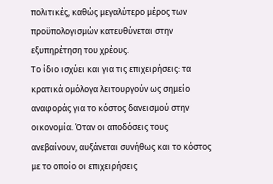πολιτικές, καθώς μεγαλύτερο μέρος των προϋπολογισμών κατευθύνεται στην εξυπηρέτηση του χρέους.
Το ίδιο ισχύει και για τις επιχειρήσεις: τα κρατικά ομόλογα λειτουργούν ως σημείο αναφοράς για το κόστος δανεισμού στην οικονομία. Όταν οι αποδόσεις τους ανεβαίνουν, αυξάνεται συνήθως και το κόστος με το οποίο οι επιχειρήσεις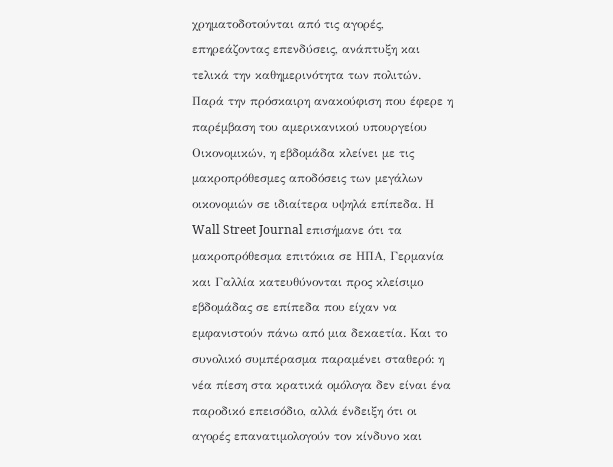χρηματοδοτούνται από τις αγορές, επηρεάζοντας επενδύσεις, ανάπτυξη και τελικά την καθημερινότητα των πολιτών.
Παρά την πρόσκαιρη ανακούφιση που έφερε η παρέμβαση του αμερικανικού υπουργείου Οικονομικών, η εβδομάδα κλείνει με τις μακροπρόθεσμες αποδόσεις των μεγάλων οικονομιών σε ιδιαίτερα υψηλά επίπεδα. Η Wall Street Journal επισήμανε ότι τα μακροπρόθεσμα επιτόκια σε ΗΠΑ, Γερμανία και Γαλλία κατευθύνονται προς κλείσιμο εβδομάδας σε επίπεδα που είχαν να εμφανιστούν πάνω από μια δεκαετία. Και το συνολικό συμπέρασμα παραμένει σταθερό: η νέα πίεση στα κρατικά ομόλογα δεν είναι ένα παροδικό επεισόδιο, αλλά ένδειξη ότι οι αγορές επανατιμολογούν τον κίνδυνο και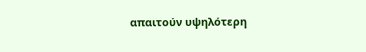απαιτούν υψηλότερη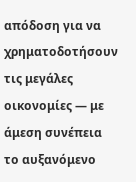απόδοση για να χρηματοδοτήσουν τις μεγάλες οικονομίες — με άμεση συνέπεια το αυξανόμενο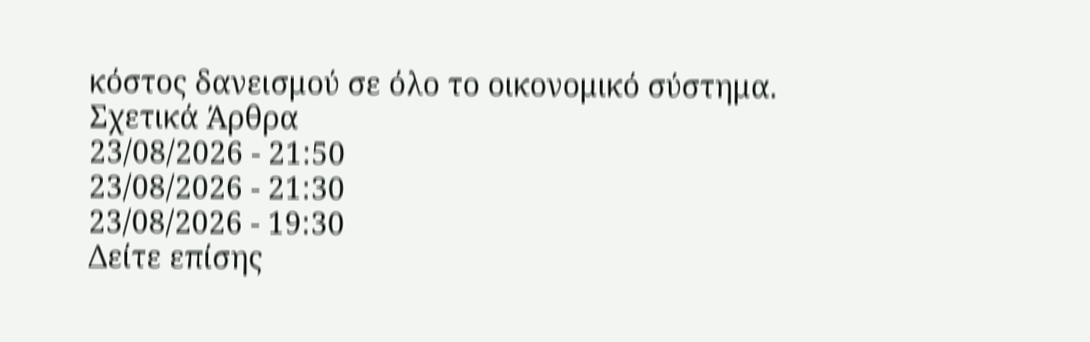κόστος δανεισμού σε όλο το οικονομικό σύστημα.
Σχετικά Άρθρα
23/08/2026 - 21:50
23/08/2026 - 21:30
23/08/2026 - 19:30
Δείτε επίσης